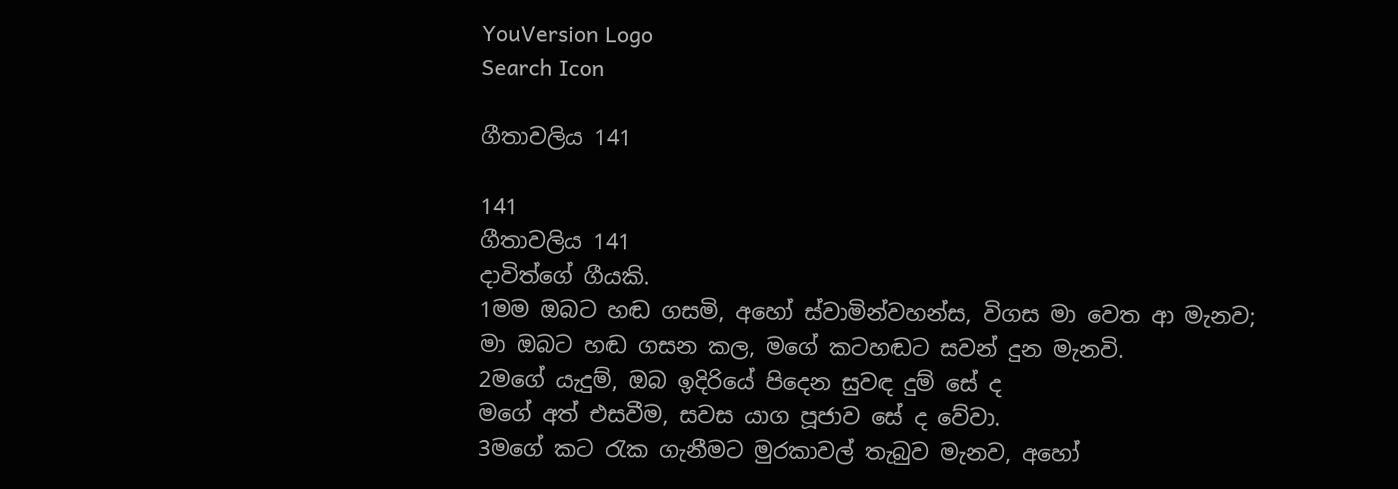YouVersion Logo
Search Icon

ගීතාවලිය 141

141
ගීතාවලිය 141
දාවිත්ගේ ගීයකි.
1මම ඔබට හඬ ගසමි, අහෝ ස්වාමින්වහන්ස, විගස මා වෙත ආ මැනව;
මා ඔබට හඬ ගසන කල, මගේ කටහඬට සවන් දුන මැනවි.
2මගේ යැදුම්, ඔබ ඉදිරියේ පිදෙන සුවඳ දුම් සේ ද
මගේ අත් එසවීම, සවස යාග පූජාව සේ ද වේවා.
3මගේ කට රැක ගැනීමට මුරකාවල් තැබුව මැනව, අහෝ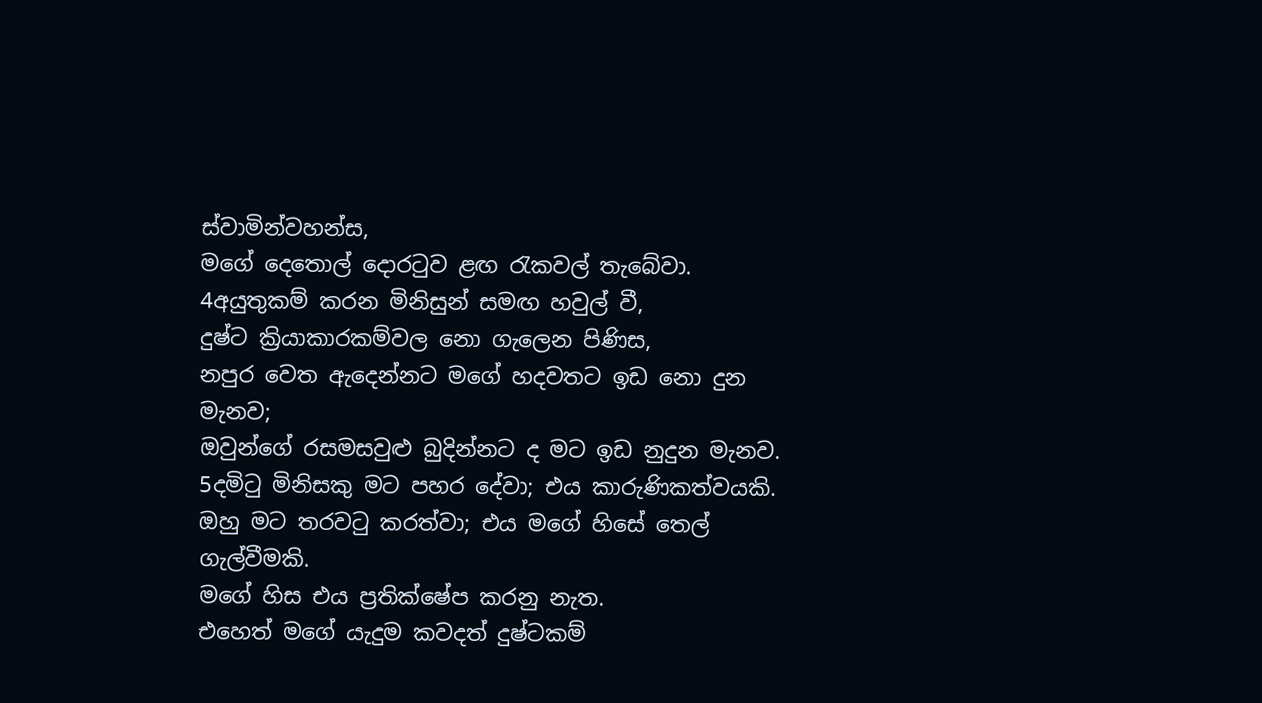ස්වාමින්වහන්ස,
මගේ දෙතොල් දොරටුව ළඟ රැකවල් තැබේවා.
4අයුතුකම් කරන මිනිසුන් සමඟ හවුල් වී,
දුෂ්ට ක්‍රියාකාරකම්වල නො ගැලෙන පිණිස,
නපුර වෙත ඇදෙන්නට මගේ හදවතට ඉඩ නො දුන මැනව;
ඔවුන්ගේ රසමසවුළු බුදින්නට ද මට ඉඩ නුදුන මැනව.
5දමිටු මිනිසකු මට පහර දේවා; එය කාරුණිකත්වයකි.
ඔහු මට තරවටු කරත්වා; එය මගේ හිසේ තෙල් ගැල්වීමකි.
මගේ හිස එය ප්‍රතික්ෂේප කරනු නැත.
එහෙත් මගේ යැදුම කවදත් දුෂ්ටකම්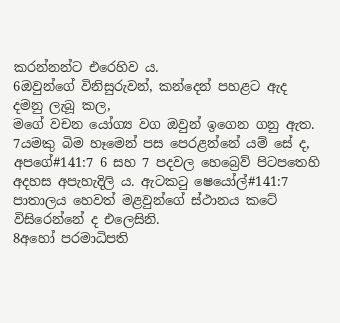කරන්නන්ට එරෙහිව ය.
6ඔවුන්ගේ විනිසුරුවන්, කන්දෙන් පහළට ඇද දමනු ලැබූ කල,
මගේ වචන යෝග්‍ය වග ඔවුන් ඉගෙන ගනු ඇත.
7යමකු බිම හෑමෙන් පස පෙරළන්නේ යම් සේ ද,
අපගේ#141:7 6 සහ 7 පදවල හෙබ්‍රෙව් පිටපතෙහි අදහස අපැහැදිලි ය. ඇටකටු ෂෙයෝල්#141:7 පාතාලය හෙවත් මළවුන්ගේ ස්ථානය කටේ විසිරෙන්නේ ද එලෙසිනි.
8අහෝ පරමාධිපති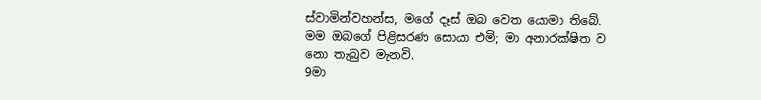ස්වාමින්වහන්ස, මගේ දෑස් ඔබ වෙත යොමා තිබේ.
මම ඔබගේ පිළිසරණ සොයා එමි; මා අනාරක්ෂිත ව නො තැබුව මැනවි.
9මා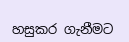හසුකර ගැනීමට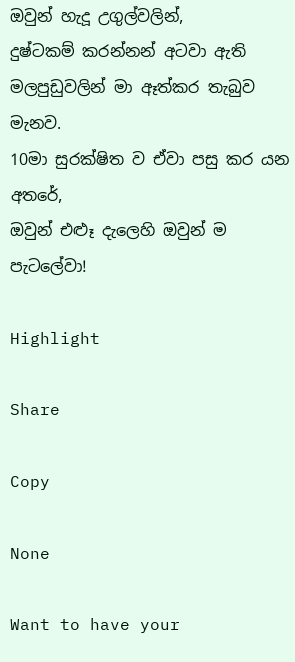ඔවුන් හැදූ උගුල්වලින්,
දුෂ්ටකම් කරන්නන් අටවා ඇති මලපුඩුවලින් මා ඈත්කර තැබුව මැනව.
10මා සුරක්ෂිත ව ඒවා පසු කර යන අතරේ,
ඔවුන් එළූ දැලෙහි ඔවුන් ම පැටලේවා!

Highlight

Share

Copy

None

Want to have your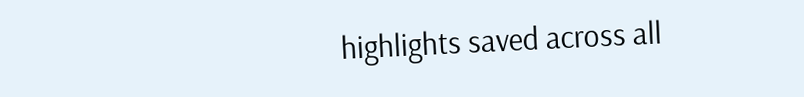highlights saved across all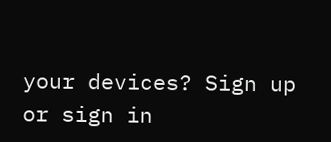your devices? Sign up or sign in